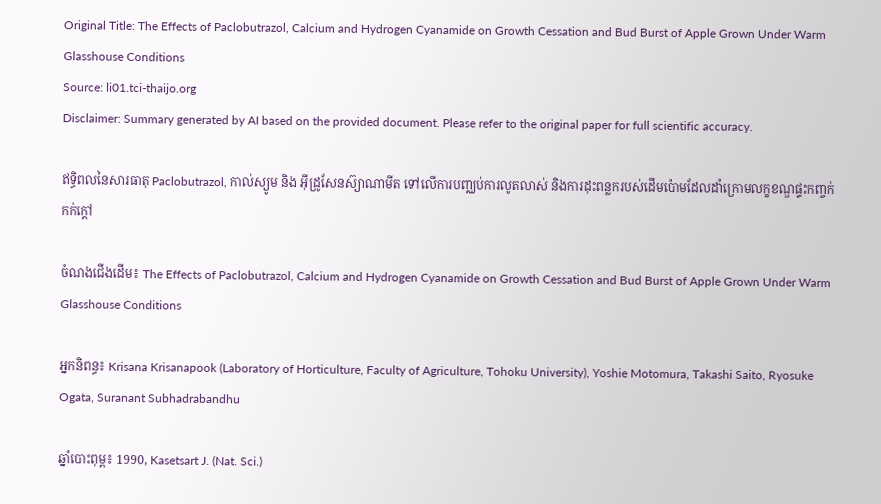Original Title: The Effects of Paclobutrazol, Calcium and Hydrogen Cyanamide on Growth Cessation and Bud Burst of Apple Grown Under Warm Glasshouse Conditions
Source: li01.tci-thaijo.org
Disclaimer: Summary generated by AI based on the provided document. Please refer to the original paper for full scientific accuracy.

ឥទ្ធិពលនៃសារធាតុ Paclobutrazol, កាល់ស្យូម និង អ៊ីដ្រូសែនស៊្យាណាមីត ទៅលើការបញ្ឈប់ការលូតលាស់ និងការដុះពន្លករបស់ដើមប៉ោមដែលដាំក្រោមលក្ខខណ្ឌផ្ទះកញ្ចក់កក់ក្តៅ

ចំណងជើងដើម៖ The Effects of Paclobutrazol, Calcium and Hydrogen Cyanamide on Growth Cessation and Bud Burst of Apple Grown Under Warm Glasshouse Conditions

អ្នកនិពន្ធ៖ Krisana Krisanapook (Laboratory of Horticulture, Faculty of Agriculture, Tohoku University), Yoshie Motomura, Takashi Saito, Ryosuke Ogata, Suranant Subhadrabandhu

ឆ្នាំបោះពុម្ព៖ 1990, Kasetsart J. (Nat. Sci.)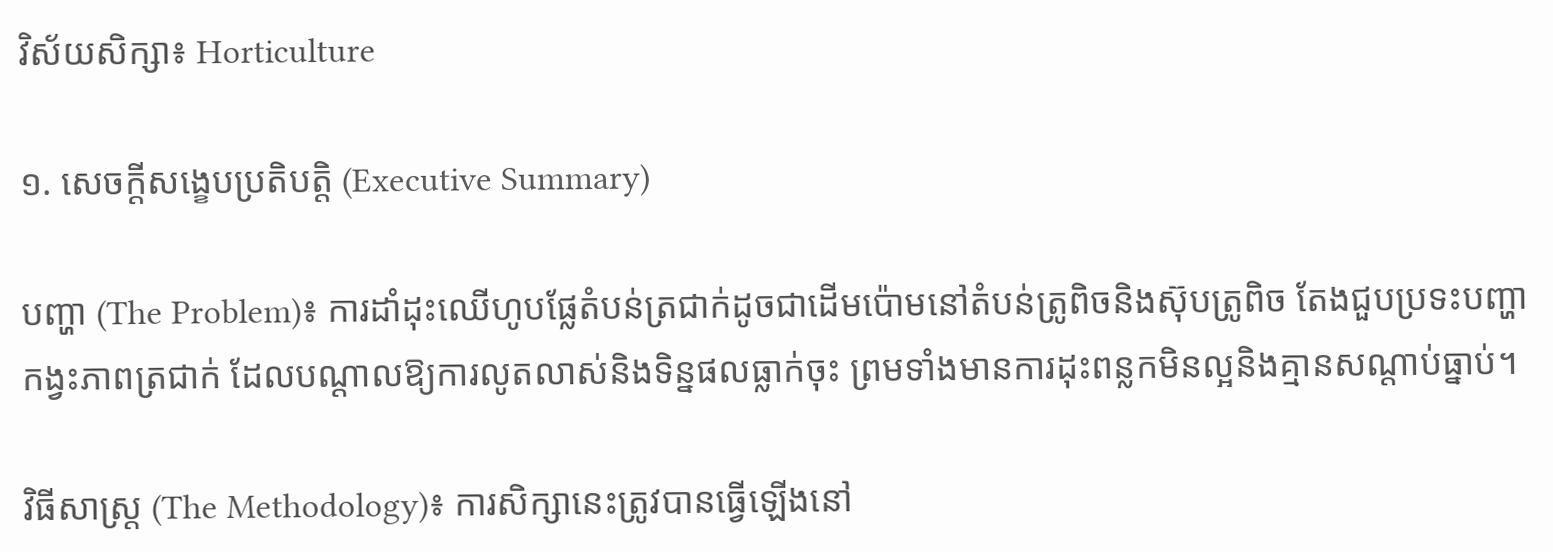វិស័យសិក្សា៖ Horticulture

១. សេចក្តីសង្ខេបប្រតិបត្តិ (Executive Summary)

បញ្ហា (The Problem)៖ ការដាំដុះឈើហូបផ្លែតំបន់ត្រជាក់ដូចជាដើមប៉ោមនៅតំបន់ត្រូពិចនិងស៊ុបត្រូពិច តែងជួបប្រទះបញ្ហាកង្វះភាពត្រជាក់ ដែលបណ្តាលឱ្យការលូតលាស់និងទិន្នផលធ្លាក់ចុះ ព្រមទាំងមានការដុះពន្លកមិនល្អនិងគ្មានសណ្តាប់ធ្នាប់។

វិធីសាស្ត្រ (The Methodology)៖ ការសិក្សានេះត្រូវបានធ្វើឡើងនៅ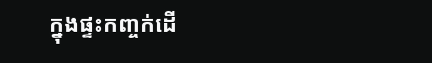ក្នុងផ្ទះកញ្ចក់ដើ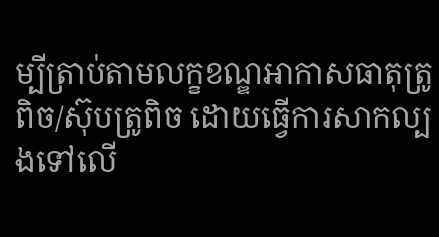ម្បីត្រាប់តាមលក្ខខណ្ឌអាកាសធាតុត្រូពិច/ស៊ុបត្រូពិច ដោយធ្វើការសាកល្បងទៅលើ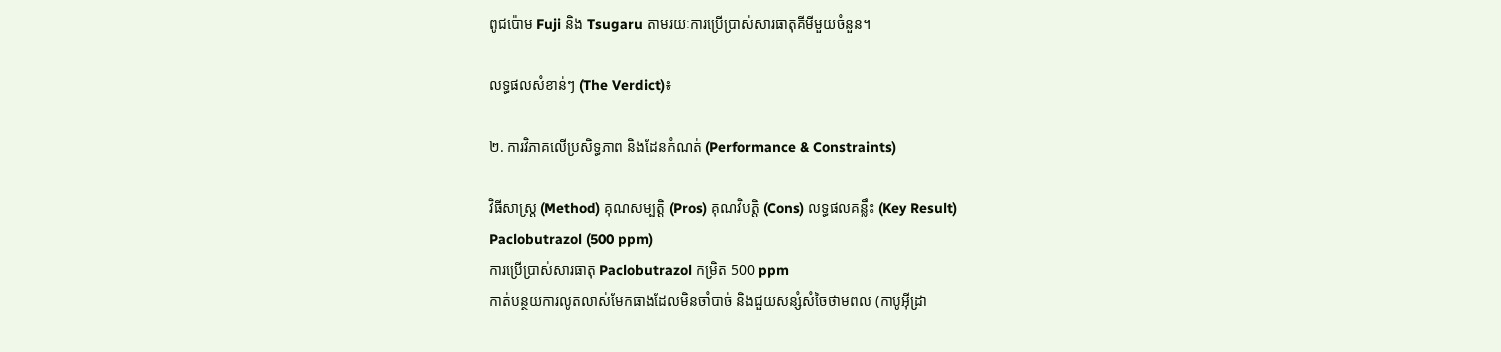ពូជប៉ោម Fuji និង Tsugaru តាមរយៈការប្រើប្រាស់សារធាតុគីមីមួយចំនួន។

លទ្ធផលសំខាន់ៗ (The Verdict)៖

២. ការវិភាគលើប្រសិទ្ធភាព និងដែនកំណត់ (Performance & Constraints)

វិធីសាស្ត្រ (Method) គុណសម្បត្តិ (Pros) គុណវិបត្តិ (Cons) លទ្ធផលគន្លឹះ (Key Result)
Paclobutrazol (500 ppm)
ការប្រើប្រាស់សារធាតុ Paclobutrazol កម្រិត 500 ppm
កាត់បន្ថយការលូតលាស់មែកធាងដែលមិនចាំបាច់ និងជួយសន្សំសំចៃថាមពល (កាបូអ៊ីដ្រា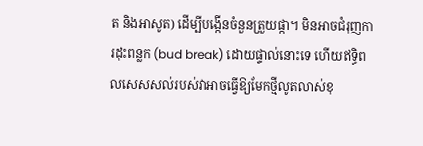ត និងអាសូត) ដើម្បីបង្កើនចំនួនត្រួយផ្កា។ មិនអាចជំរុញការដុះពន្លក (bud break) ដោយផ្ទាល់នោះទេ ហើយឥទ្ធិពលសេសសល់របស់វាអាចធ្វើឱ្យមែកថ្មីលូតលាស់ខុ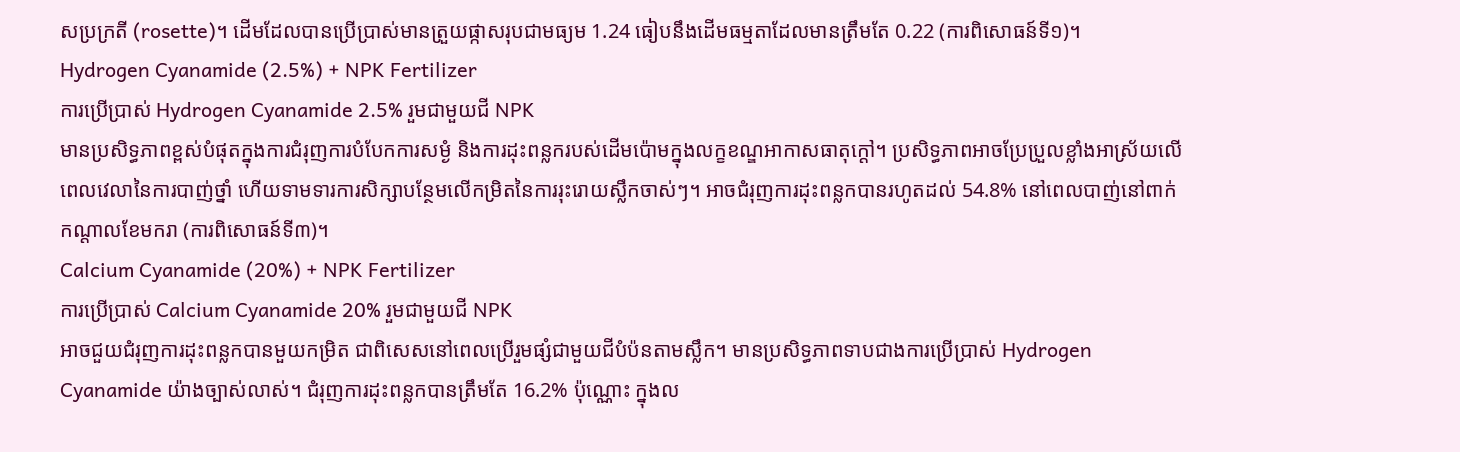សប្រក្រតី (rosette)។ ដើមដែលបានប្រើប្រាស់មានត្រួយផ្កាសរុបជាមធ្យម 1.24 ធៀបនឹងដើមធម្មតាដែលមានត្រឹមតែ 0.22 (ការពិសោធន៍ទី១)។
Hydrogen Cyanamide (2.5%) + NPK Fertilizer
ការប្រើប្រាស់ Hydrogen Cyanamide 2.5% រួមជាមួយជី NPK
មានប្រសិទ្ធភាពខ្ពស់បំផុតក្នុងការជំរុញការបំបែកការសម្ងំ និងការដុះពន្លករបស់ដើមប៉ោមក្នុងលក្ខខណ្ឌអាកាសធាតុក្តៅ។ ប្រសិទ្ធភាពអាចប្រែប្រួលខ្លាំងអាស្រ័យលើពេលវេលានៃការបាញ់ថ្នាំ ហើយទាមទារការសិក្សាបន្ថែមលើកម្រិតនៃការរុះរោយស្លឹកចាស់ៗ។ អាចជំរុញការដុះពន្លកបានរហូតដល់ 54.8% នៅពេលបាញ់នៅពាក់កណ្តាលខែមករា (ការពិសោធន៍ទី៣)។
Calcium Cyanamide (20%) + NPK Fertilizer
ការប្រើប្រាស់ Calcium Cyanamide 20% រួមជាមួយជី NPK
អាចជួយជំរុញការដុះពន្លកបានមួយកម្រិត ជាពិសេសនៅពេលប្រើរួមផ្សំជាមួយជីបំប៉នតាមស្លឹក។ មានប្រសិទ្ធភាពទាបជាងការប្រើប្រាស់ Hydrogen Cyanamide យ៉ាងច្បាស់លាស់។ ជំរុញការដុះពន្លកបានត្រឹមតែ 16.2% ប៉ុណ្ណោះ ក្នុងល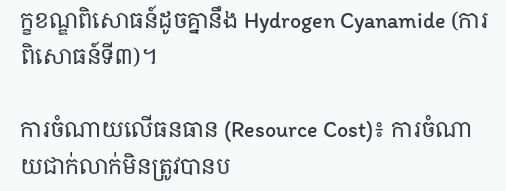ក្ខខណ្ឌពិសោធន៍ដូចគ្នានឹង Hydrogen Cyanamide (ការពិសោធន៍ទី៣)។

ការចំណាយលើធនធាន (Resource Cost)៖ ការចំណាយជាក់លាក់មិនត្រូវបានប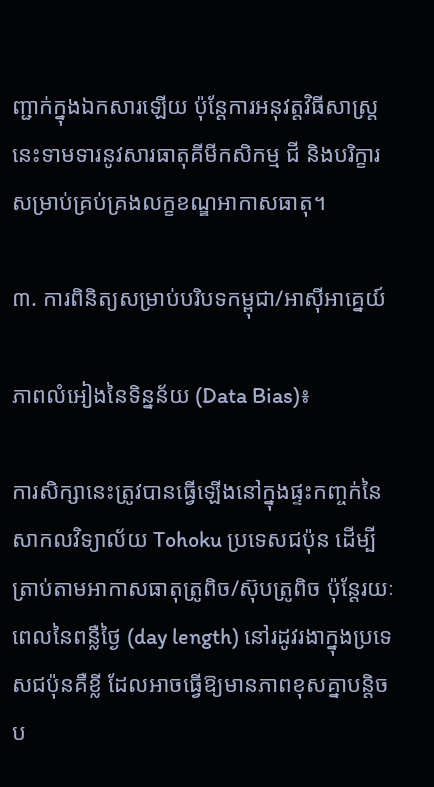ញ្ជាក់ក្នុងឯកសារឡើយ ប៉ុន្តែការអនុវត្តវិធីសាស្រ្តនេះទាមទារនូវសារធាតុគីមីកសិកម្ម ជី និងបរិក្ខារសម្រាប់គ្រប់គ្រងលក្ខខណ្ឌអាកាសធាតុ។

៣. ការពិនិត្យសម្រាប់បរិបទកម្ពុជា/អាស៊ីអាគ្នេយ៍

ភាពលំអៀងនៃទិន្នន័យ (Data Bias)៖

ការសិក្សានេះត្រូវបានធ្វើឡើងនៅក្នុងផ្ទះកញ្ចក់នៃសាកលវិទ្យាល័យ Tohoku ប្រទេសជប៉ុន ដើម្បីត្រាប់តាមអាកាសធាតុត្រូពិច/ស៊ុបត្រូពិច ប៉ុន្តែរយៈពេលនៃពន្លឺថ្ងៃ (day length) នៅរដូវរងាក្នុងប្រទេសជប៉ុនគឺខ្លី ដែលអាចធ្វើឱ្យមានភាពខុសគ្នាបន្តិចប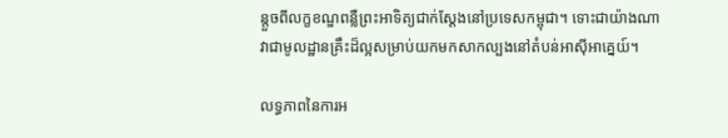ន្តួចពីលក្ខខណ្ឌពន្លឺព្រះអាទិត្យជាក់ស្តែងនៅប្រទេសកម្ពុជា។ ទោះជាយ៉ាងណា វាជាមូលដ្ឋានគ្រឹះដ៏ល្អសម្រាប់យកមកសាកល្បងនៅតំបន់អាស៊ីអាគ្នេយ៍។

លទ្ធភាពនៃការអ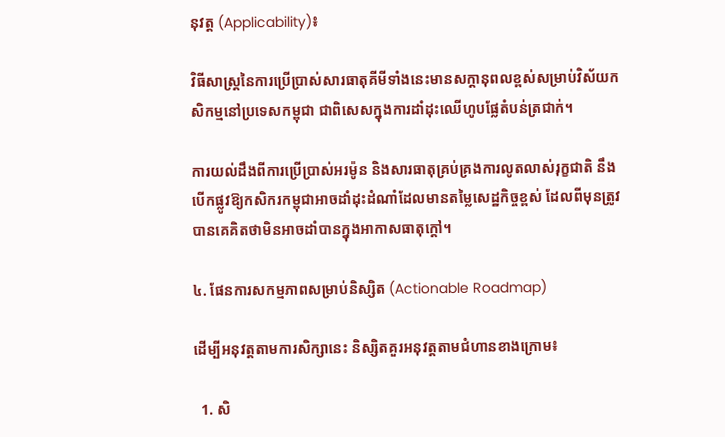នុវត្ត (Applicability)៖

វិធីសាស្ត្រនៃការប្រើប្រាស់សារធាតុគីមីទាំងនេះមានសក្តានុពលខ្ពស់សម្រាប់វិស័យកសិកម្មនៅប្រទេសកម្ពុជា ជាពិសេសក្នុងការដាំដុះឈើហូបផ្លែតំបន់ត្រជាក់។

ការយល់ដឹងពីការប្រើប្រាស់អរម៉ូន និងសារធាតុគ្រប់គ្រងការលូតលាស់រុក្ខជាតិ នឹងបើកផ្លូវឱ្យកសិករកម្ពុជាអាចដាំដុះដំណាំដែលមានតម្លៃសេដ្ឋកិច្ចខ្ពស់ ដែលពីមុនត្រូវបានគេគិតថាមិនអាចដាំបានក្នុងអាកាសធាតុក្តៅ។

៤. ផែនការសកម្មភាពសម្រាប់និស្សិត (Actionable Roadmap)

ដើម្បីអនុវត្តតាមការសិក្សានេះ និស្សិតគួរអនុវត្តតាមជំហានខាងក្រោម៖

  1. សិ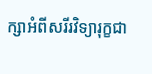ក្សាអំពីសរីរវិទ្យារុក្ខជា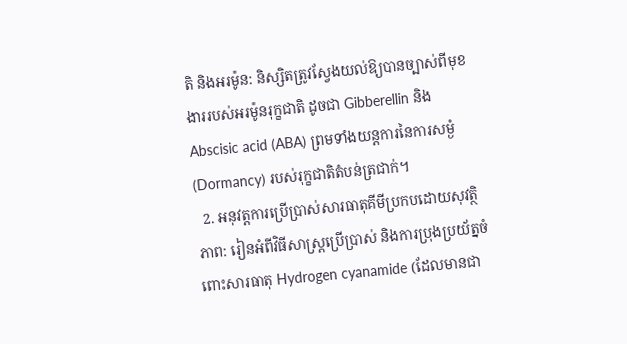តិ និងអរម៉ូន: និស្សិតត្រូវស្វែងយល់ឱ្យបានច្បាស់ពីមុខងាររបស់អរម៉ូនរុក្ខជាតិ ដូចជា Gibberellin និង Abscisic acid (ABA) ព្រមទាំងយន្តការនៃការសម្ងំ (Dormancy) របស់រុក្ខជាតិតំបន់ត្រជាក់។
  2. អនុវត្តការប្រើប្រាស់សារធាតុគីមីប្រកបដោយសុវត្ថិភាព: រៀនអំពីវិធីសាស្រ្តប្រើប្រាស់ និងការប្រុងប្រយ័ត្នចំពោះសារធាតុ Hydrogen cyanamide (ដែលមានជា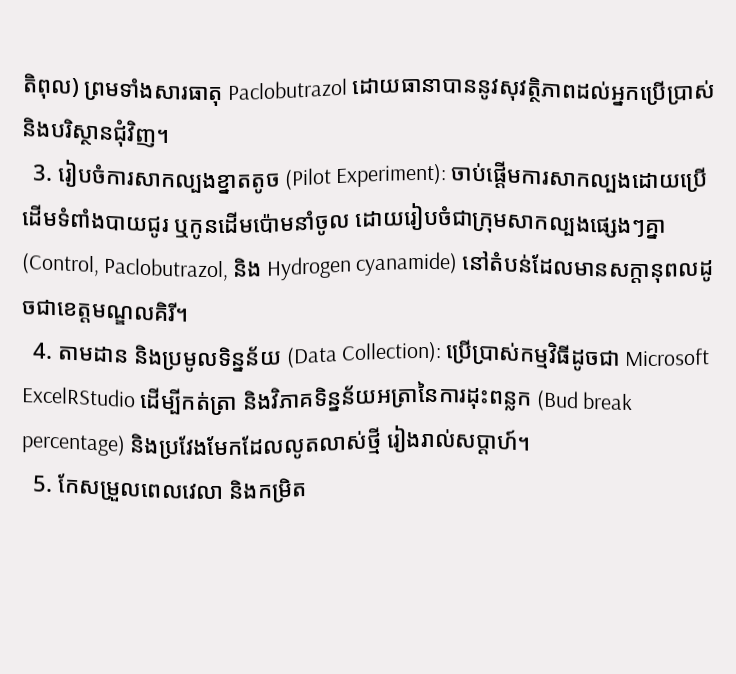តិពុល) ព្រមទាំងសារធាតុ Paclobutrazol ដោយធានាបាននូវសុវត្ថិភាពដល់អ្នកប្រើប្រាស់ និងបរិស្ថានជុំវិញ។
  3. រៀបចំការសាកល្បងខ្នាតតូច (Pilot Experiment): ចាប់ផ្តើមការសាកល្បងដោយប្រើដើមទំពាំងបាយជូរ ឬកូនដើមប៉ោមនាំចូល ដោយរៀបចំជាក្រុមសាកល្បងផ្សេងៗគ្នា (Control, Paclobutrazol, និង Hydrogen cyanamide) នៅតំបន់ដែលមានសក្តានុពលដូចជាខេត្តមណ្ឌលគិរី។
  4. តាមដាន និងប្រមូលទិន្នន័យ (Data Collection): ប្រើប្រាស់កម្មវិធីដូចជា Microsoft ExcelRStudio ដើម្បីកត់ត្រា និងវិភាគទិន្នន័យអត្រានៃការដុះពន្លក (Bud break percentage) និងប្រវែងមែកដែលលូតលាស់ថ្មី រៀងរាល់សប្តាហ៍។
  5. កែសម្រួលពេលវេលា និងកម្រិត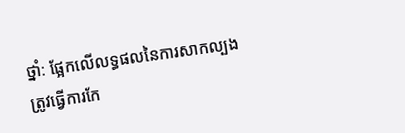ថ្នាំ: ផ្អែកលើលទ្ធផលនៃការសាកល្បង ត្រូវធ្វើការកែ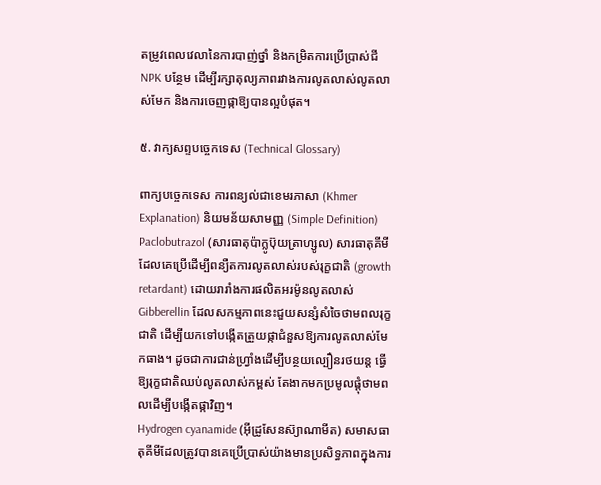តម្រូវពេលវេលានៃការបាញ់ថ្នាំ និងកម្រិតការប្រើប្រាស់ជី NPK បន្ថែម ដើម្បីរក្សាតុល្យភាពរវាងការលូតលាស់លូតលាស់មែក និងការចេញផ្កាឱ្យបានល្អបំផុត។

៥. វាក្យសព្ទបច្ចេកទេស (Technical Glossary)

ពាក្យបច្ចេកទេស ការពន្យល់ជាខេមរភាសា (Khmer Explanation) និយមន័យសាមញ្ញ (Simple Definition)
Paclobutrazol (សារធាតុប៉ាក្លូប៊ុយត្រាហ្សូល) សារធាតុគីមីដែលគេប្រើដើម្បីពន្យឺតការលូតលាស់របស់រុក្ខជាតិ (growth retardant) ដោយរារាំងការផលិតអរម៉ូនលូតលាស់ Gibberellin ដែលសកម្មភាពនេះជួយសន្សំសំចៃថាមពលរុក្ខជាតិ ដើម្បីយកទៅបង្កើតត្រួយផ្កាជំនួសឱ្យការលូតលាស់មែកធាង។ ដូចជាការជាន់ហ្វ្រាំងដើម្បីបន្ថយល្បឿនរថយន្ត ធ្វើឱ្យរុក្ខជាតិឈប់លូតលាស់កម្ពស់ តែងាកមកប្រមូលផ្តុំថាមពលដើម្បីបង្កើតផ្កាវិញ។
Hydrogen cyanamide (អ៊ីដ្រូសែនស៊្យាណាមីត) សមាសធាតុគីមីដែលត្រូវបានគេប្រើប្រាស់យ៉ាងមានប្រសិទ្ធភាពក្នុងការ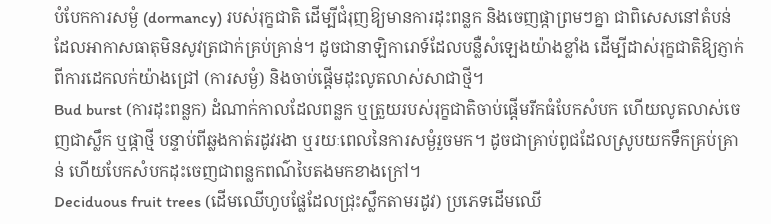បំបែកការសម្ងំ (dormancy) របស់រុក្ខជាតិ ដើម្បីជំរុញឱ្យមានការដុះពន្លក និងចេញផ្កាព្រមៗគ្នា ជាពិសេសនៅតំបន់ដែលអាកាសធាតុមិនសូវត្រជាក់គ្រប់គ្រាន់។ ដូចជានាឡិការោទ៍ដែលបន្លឺសំឡេងយ៉ាងខ្លាំង ដើម្បីដាស់រុក្ខជាតិឱ្យភ្ញាក់ពីការដេកលក់យ៉ាងជ្រៅ (ការសម្ងំ) និងចាប់ផ្តើមដុះលូតលាស់សាជាថ្មី។
Bud burst (ការដុះពន្លក) ដំណាក់កាលដែលពន្លក ឬត្រួយរបស់រុក្ខជាតិចាប់ផ្តើមរីកធំបែកសំបក ហើយលូតលាស់ចេញជាស្លឹក ឬផ្កាថ្មី បន្ទាប់ពីឆ្លងកាត់រដូវរងា ឬរយៈពេលនៃការសម្ងំរួចមក។ ដូចជាគ្រាប់ពូជដែលស្រូបយកទឹកគ្រប់គ្រាន់ ហើយបែកសំបកដុះចេញជាពន្លកពណ៌បៃតងមកខាងក្រៅ។
Deciduous fruit trees (ដើមឈើហូបផ្លែដែលជ្រុះស្លឹកតាមរដូវ) ប្រភេទដើមឈើ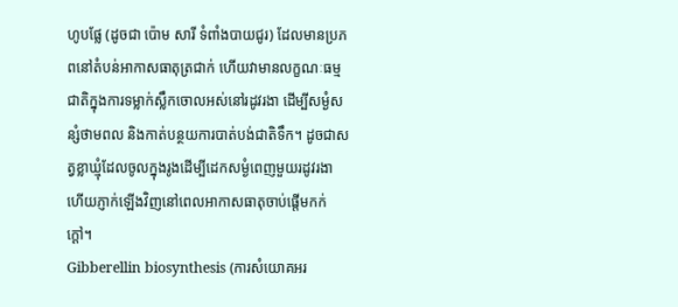ហូបផ្លែ (ដូចជា ប៉ោម សារី ទំពាំងបាយជូរ) ដែលមានប្រភពនៅតំបន់អាកាសធាតុត្រជាក់ ហើយវាមានលក្ខណៈធម្មជាតិក្នុងការទម្លាក់ស្លឹកចោលអស់នៅរដូវរងា ដើម្បីសម្ងំសន្សំថាមពល និងកាត់បន្ថយការបាត់បង់ជាតិទឹក។ ដូចជាសត្វខ្លាឃ្មុំដែលចូលក្នុងរូងដើម្បីដេកសម្ងំពេញមួយរដូវរងា ហើយភ្ញាក់ឡើងវិញនៅពេលអាកាសធាតុចាប់ផ្តើមកក់ក្តៅ។
Gibberellin biosynthesis (ការសំយោគអរ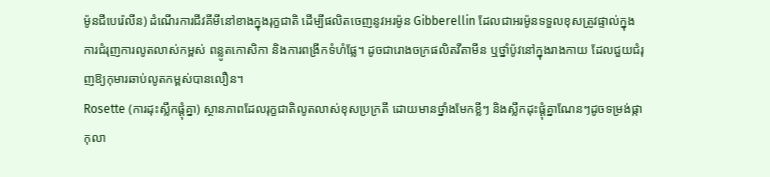ម៉ូនជីបេរ៉េលីន) ដំណើរការជីវគីមីនៅខាងក្នុងរុក្ខជាតិ ដើម្បីផលិតចេញនូវអរម៉ូន Gibberellin ដែលជាអរម៉ូនទទួលខុសត្រូវផ្ទាល់ក្នុងការជំរុញការលូតលាស់កម្ពស់ ពន្លូតកោសិកា និងការពង្រីកទំហំផ្លែ។ ដូចជារោងចក្រផលិតវីតាមីន ឬថ្នាំប៉ូវនៅក្នុងរាងកាយ ដែលជួយជំរុញឱ្យកុមារឆាប់លូតកម្ពស់បានលឿន។
Rosette (ការដុះស្លឹកផ្តុំគ្នា) ស្ថានភាពដែលរុក្ខជាតិលូតលាស់ខុសប្រក្រតី ដោយមានថ្នាំងមែកខ្លីៗ និងស្លឹកដុះផ្តុំគ្នាណែនៗដូចទម្រង់ផ្កាកុលា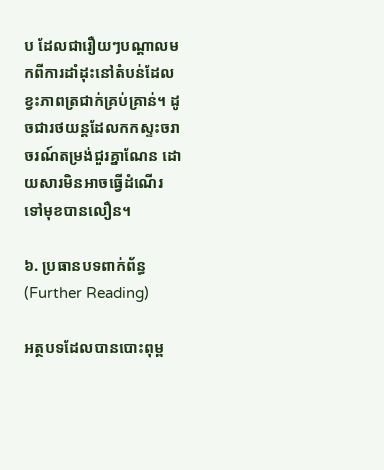ប ដែលជារឿយៗបណ្តាលមកពីការដាំដុះនៅតំបន់ដែលខ្វះភាពត្រជាក់គ្រប់គ្រាន់។ ដូចជារថយន្តដែលកកស្ទះចរាចរណ៍តម្រង់ជួរគ្នាណែន ដោយសារមិនអាចធ្វើដំណើរទៅមុខបានលឿន។

៦. ប្រធានបទពាក់ព័ន្ធ (Further Reading)

អត្ថបទដែលបានបោះពុម្ព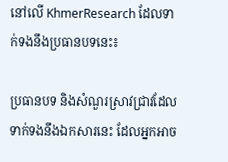នៅលើ KhmerResearch ដែលទាក់ទងនឹងប្រធានបទនេះ៖

ប្រធានបទ និងសំណួរស្រាវជ្រាវដែលទាក់ទងនឹងឯកសារនេះ ដែលអ្នកអាច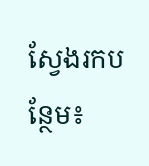ស្វែងរកបន្ថែម៖